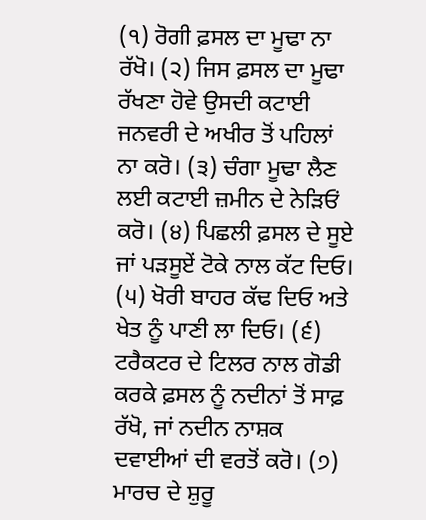(੧) ਰੋਗੀ ਫ਼ਸਲ ਦਾ ਮੂਢਾ ਨਾ ਰੱਖੋ। (੨) ਜਿਸ ਫ਼ਸਲ ਦਾ ਮੂਢਾ ਰੱਖਣਾ ਹੋਵੇ ਉਸਦੀ ਕਟਾਈ ਜਨਵਰੀ ਦੇ ਅਖੀਰ ਤੋਂ ਪਹਿਲਾਂ ਨਾ ਕਰੋ। (੩) ਚੰਗਾ ਮੂਢਾ ਲੈਣ ਲਈ ਕਟਾਈ ਜ਼ਮੀਨ ਦੇ ਨੇੜਿਓਂ ਕਰੋ। (੪) ਪਿਛਲੀ ਫ਼ਸਲ ਦੇ ਸੂਏ ਜਾਂ ਪੜਸੂਏਂ ਟੋਕੇ ਨਾਲ ਕੱਟ ਦਿਓ। (੫) ਖੋਰੀ ਬਾਹਰ ਕੱਢ ਦਿਓ ਅਤੇ ਖੇਤ ਨੂੰ ਪਾਣੀ ਲਾ ਦਿਓ। (੬) ਟਰੈਕਟਰ ਦੇ ਟਿਲਰ ਨਾਲ ਗੋਡੀ ਕਰਕੇ ਫ਼ਸਲ ਨੂੰ ਨਦੀਨਾਂ ਤੋਂ ਸਾਫ਼ ਰੱਖੋ, ਜਾਂ ਨਦੀਨ ਨਾਸ਼ਕ ਦਵਾਈਆਂ ਦੀ ਵਰਤੋਂ ਕਰੋ। (੭) ਮਾਰਚ ਦੇ ਸ਼ੁਰੂ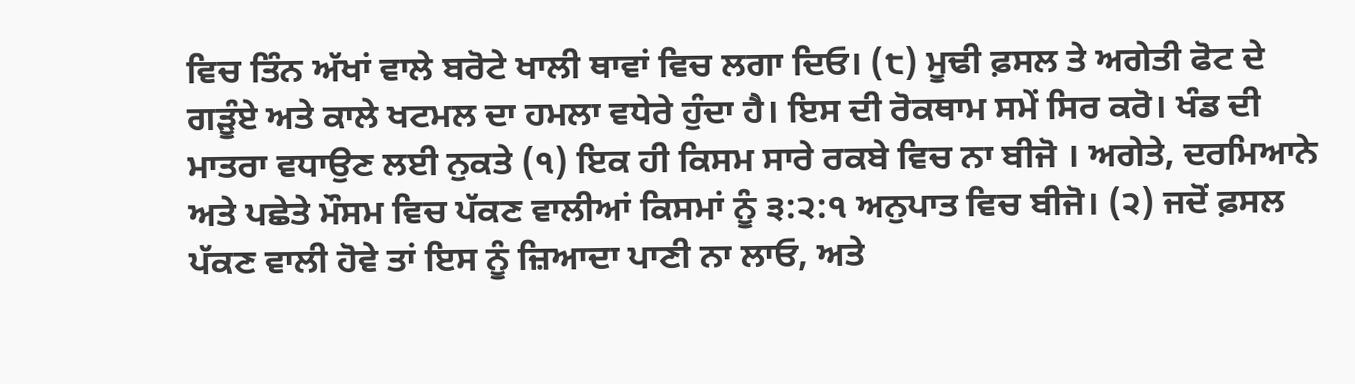ਵਿਚ ਤਿੰਨ ਅੱਖਾਂ ਵਾਲੇ ਬਰੋਟੇ ਖਾਲੀ ਥਾਵਾਂ ਵਿਚ ਲਗਾ ਦਿਓ। (੮) ਮੂਢੀ ਫ਼ਸਲ ਤੇ ਅਗੇਤੀ ਫੋਟ ਦੇ ਗੜੂੰਏ ਅਤੇ ਕਾਲੇ ਖਟਮਲ ਦਾ ਹਮਲਾ ਵਧੇਰੇ ਹੁੰਦਾ ਹੈ। ਇਸ ਦੀ ਰੋਕਥਾਮ ਸਮੇਂ ਸਿਰ ਕਰੋ। ਖੰਡ ਦੀ ਮਾਤਰਾ ਵਧਾਉਣ ਲਈ ਨੁਕਤੇ (੧) ਇਕ ਹੀ ਕਿਸਮ ਸਾਰੇ ਰਕਬੇ ਵਿਚ ਨਾ ਬੀਜੋ । ਅਗੇਤੇ, ਦਰਮਿਆਨੇ ਅਤੇ ਪਛੇਤੇ ਮੌਸਮ ਵਿਚ ਪੱਕਣ ਵਾਲੀਆਂ ਕਿਸਮਾਂ ਨੂੰ ੩:੨:੧ ਅਨੁਪਾਤ ਵਿਚ ਬੀਜੋ। (੨) ਜਦੋਂ ਫ਼ਸਲ ਪੱਕਣ ਵਾਲੀ ਹੋਵੇ ਤਾਂ ਇਸ ਨੂੰ ਜ਼ਿਆਦਾ ਪਾਣੀ ਨਾ ਲਾਓ, ਅਤੇ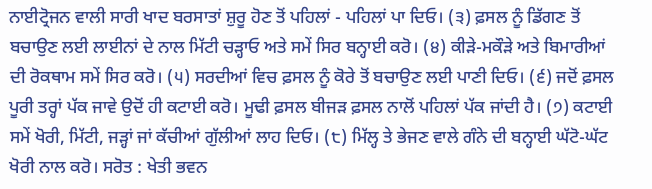ਨਾਈਟ੍ਰੋਜਨ ਵਾਲੀ ਸਾਰੀ ਖਾਦ ਬਰਸਾਤਾਂ ਸ਼ੁਰੂ ਹੋਣ ਤੋਂ ਪਹਿਲਾਂ - ਪਹਿਲਾਂ ਪਾ ਦਿਓ। (੩) ਫ਼ਸਲ ਨੂੰ ਡਿੱਗਣ ਤੋਂ ਬਚਾਉਣ ਲਈ ਲਾਈਨਾਂ ਦੇ ਨਾਲ ਮਿੱਟੀ ਚੜ੍ਹਾਓ ਅਤੇ ਸਮੇਂ ਸਿਰ ਬਨ੍ਹਾਈ ਕਰੋ। (੪) ਕੀੜੇ-ਮਕੌੜੇ ਅਤੇ ਬਿਮਾਰੀਆਂ ਦੀ ਰੋਕਥਾਮ ਸਮੇਂ ਸਿਰ ਕਰੋ। (੫) ਸਰਦੀਆਂ ਵਿਚ ਫ਼ਸਲ ਨੂੰ ਕੋਰੇ ਤੋਂ ਬਚਾਉਣ ਲਈ ਪਾਣੀ ਦਿਓ। (੬) ਜਦੋਂ ਫ਼ਸਲ ਪੂਰੀ ਤਰ੍ਹਾਂ ਪੱਕ ਜਾਵੇ ਉਦੋਂ ਹੀ ਕਟਾਈ ਕਰੋ। ਮੂਢੀ ਫ਼ਸਲ ਬੀਜੜ ਫ਼ਸਲ ਨਾਲੋਂ ਪਹਿਲਾਂ ਪੱਕ ਜਾਂਦੀ ਹੈ। (੭) ਕਟਾਈ ਸਮੇਂ ਖੋਰੀ, ਮਿੱਟੀ, ਜੜ੍ਹਾਂ ਜਾਂ ਕੱਚੀਆਂ ਗੁੱਲੀਆਂ ਲਾਹ ਦਿਓ। (੮) ਮਿੱਲ੍ਹ ਤੇ ਭੇਜਣ ਵਾਲੇ ਗੰਨੇ ਦੀ ਬਨ੍ਹਾਈ ਘੱਟੋ-ਘੱਟ ਖੋਰੀ ਨਾਲ ਕਰੋ। ਸਰੋਤ : ਖੇਤੀ ਭਵਨ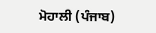ਮੋਹਾਲੀ (ਪੰਜਾਬ)